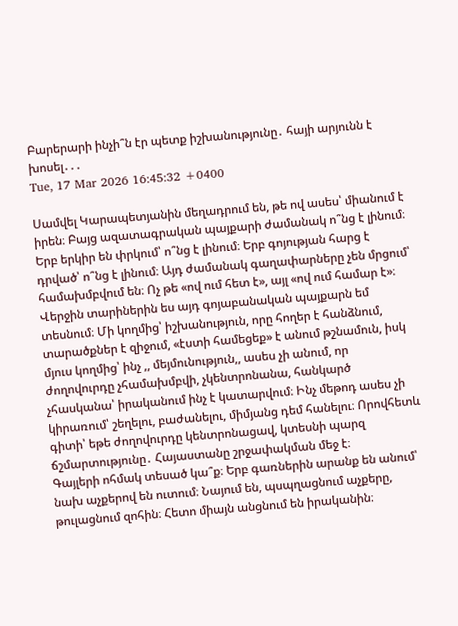Բարերարի ինչի՞ն էր պետք իշխանությունը․ հայի արյունն է խոսել․․․
Tue, 17 Mar 2026 16:45:32 +0400

Սամվել Կարապետյանին մեղադրում են, թե ով ասես՝ միանում է իրեն։ Բայց ազատագրական պայքարի ժամանակ ո՞նց է լինում։ Երբ երկիր են փրկում՝ ո՞նց է լինում։ Երբ գոյության հարց է դրված՝ ո՞նց է լինում։ Այդ ժամանակ գաղափարները չեն մրցում՝ համախմբվում են։ Ոչ թե «ով ում հետ է», այլ «ով ում համար է»։
Վերջին տարիներին ես այդ գոյաբանական պայքարն եմ տեսնում։ Մի կողմից՝ իշխանություն, որը հողեր է հանձնում, տարածքներ է զիջում, «էստի համեցեք» է անում թշնամուն, իսկ մյուս կողմից՝ ինչ ,, մեյմունություն,, ասես չի անում, որ ժողովուրդը չհամախմբվի, չկենտրոնանա, հանկարծ չհասկանա՝ իրականում ինչ է կատարվում։ Ինչ մեթոդ ասես չի կիրառում՝ շեղելու, բաժանելու, միմյանց դեմ հանելու։ Որովհետև գիտի՝ եթե ժողովուրդը կենտրոնացավ, կտեսնի պարզ ճշմարտությունը․ Հայաստանը շրջափակման մեջ է։
Գայլերի ոհմակ տեսած կա՞ք։ Երբ գառներին արանք են անում՝ նախ աչքերով են ուտում։ Նայում են, պսպղացնում աչքերը, թուլացնում զոհին։ Հետո միայն անցնում են իրականին։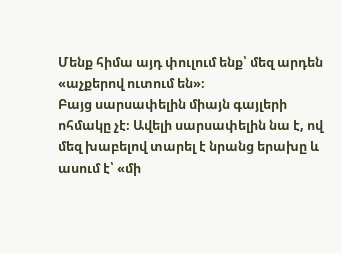Մենք հիմա այդ փուլում ենք՝ մեզ արդեն «աչքերով ուտում են»։
Բայց սարսափելին միայն գայլերի ոհմակը չէ։ Ավելի սարսափելին նա է, ով մեզ խաբելով տարել է նրանց երախը և ասում է՝ «մի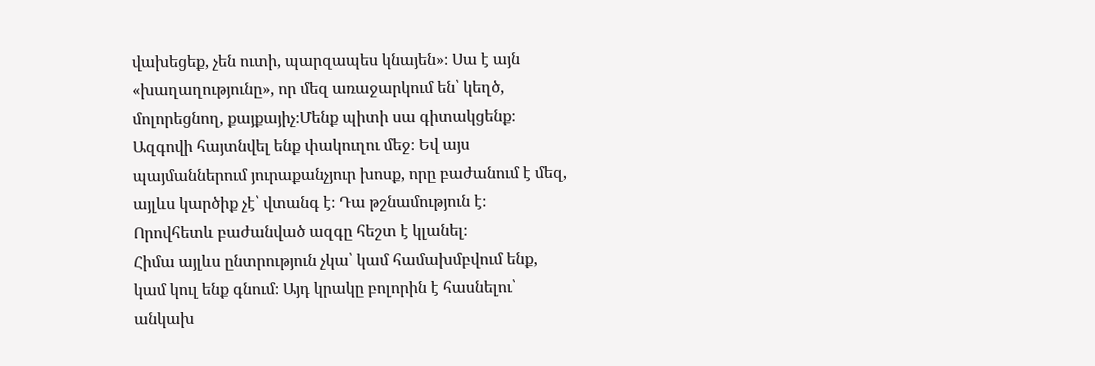վախեցեք, չեն ուտի, պարզապես կնայեն»։ Սա է այն «խաղաղությունը», որ մեզ առաջարկում են՝ կեղծ, մոլորեցնող, քայքայիչ։Մենք պիտի սա գիտակցենք։
Ազգովի հայտնվել ենք փակուղու մեջ։ Եվ այս պայմաններում յուրաքանչյուր խոսք, որը բաժանում է մեզ, այլևս կարծիք չէ՝ վտանգ է։ Դա թշնամություն է։ Որովհետև բաժանված ազգը հեշտ է կլանել։
Հիմա այլևս ընտրություն չկա՝ կամ համախմբվում ենք, կամ կուլ ենք գնում։ Այդ կրակը բոլորին է հասնելու՝ անկախ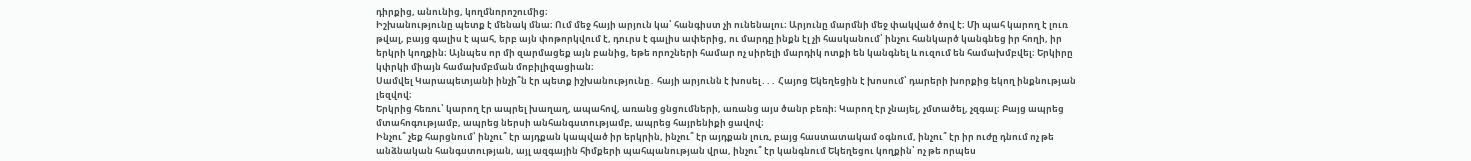դիրքից, անունից, կողմնորոշումից։
Իշխանությունը պետք է մենակ մնա։ Ում մեջ հայի արյուն կա՝ հանգիստ չի ունենալու։ Արյունը մարմնի մեջ փակված ծով է։ Մի պահ կարող է լուռ թվալ, բայց գալիս է պահ, երբ այն փոթորկվում է, դուրս է գալիս ափերից, ու մարդը ինքն էլ չի հասկանում՝ ինչու հանկարծ կանգնեց իր հողի, իր երկրի կողքին։ Այնպես որ մի զարմացեք այն բանից, եթե որոշների համար ոչ սիրելի մարդիկ ոտքի են կանգնել և ուզում են համախմբվել։ Երկիրը կփրկի միայն համախմբման մոբիլիզացիան։
Սամվել Կարապետյանի ինչի՞ն էր պետք իշխանությունը․ հայի արյունն է խոսել․․․ Հայոց Եկեղեցին է խոսում՝ դարերի խորքից եկող ինքնության լեզվով։
Երկրից հեռու՝ կարող էր ապրել խաղաղ, ապահով, առանց ցնցումների, առանց այս ծանր բեռի։ Կարող էր չնայել, չմտածել, չզգալ։ Բայց ապրեց մտահոգությամբ, ապրեց ներսի անհանգստությամբ, ապրեց հայրենիքի ցավով։
Ինչու՞ չեք հարցնում՝ ինչու՞ էր այդքան կապված իր երկրին, ինչու՞ էր այդքան լուռ, բայց հաստատակամ օգնում, ինչու՞ էր իր ուժը դնում ոչ թե անձնական հանգստության, այլ ազգային հիմքերի պահպանության վրա, ինչու՞ էր կանգնում Եկեղեցու կողքին՝ ոչ թե որպես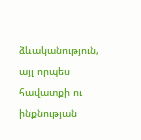ձևականություն, այլ որպես հավատքի ու ինքնության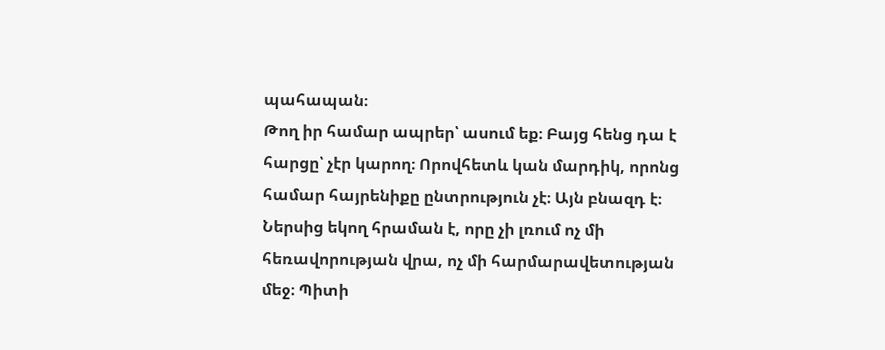պահապան։
Թող իր համար ապրեր՝ ասում եք։ Բայց հենց դա է հարցը՝ չէր կարող։ Որովհետև կան մարդիկ, որոնց համար հայրենիքը ընտրություն չէ։ Այն բնազդ է։ Ներսից եկող հրաման է, որը չի լռում ոչ մի հեռավորության վրա, ոչ մի հարմարավետության մեջ։ Պիտի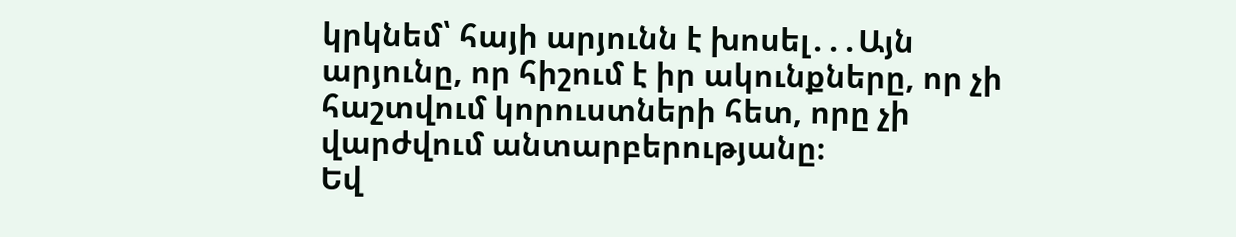կրկնեմ՝ հայի արյունն է խոսել․․․Այն արյունը, որ հիշում է իր ակունքները, որ չի հաշտվում կորուստների հետ, որը չի վարժվում անտարբերությանը։
Եվ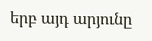երբ այդ արյունը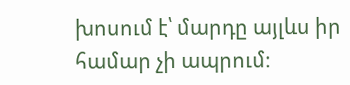խոսում է՝ մարդը այլևս իր համար չի ապրում։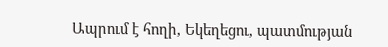Ապրում է հողի, Եկեղեցու, պատմության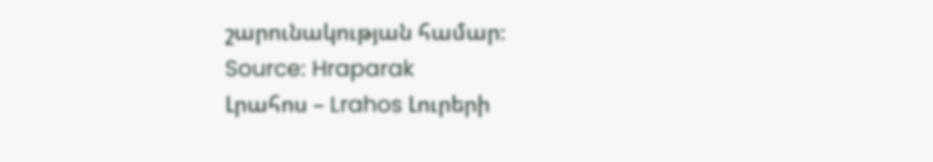շարունակության համար։
Source: Hraparak
Լրահոս – Lrahos Լուրերի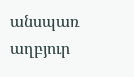անսպառ աղբյուր